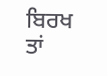ਬਿਰਖ ਤਾਂ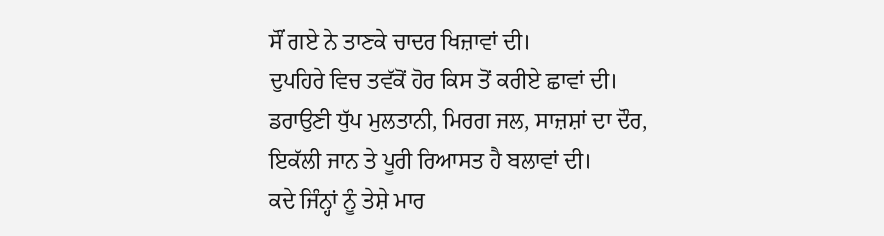ਸੌਂ ਗਏ ਨੇ ਤਾਣਕੇ ਚਾਦਰ ਖਿਜ਼ਾਵਾਂ ਦੀ।
ਦੁਪਹਿਰੇ ਵਿਚ ਤਵੱਕੋਂ ਹੋਰ ਕਿਸ ਤੋਂ ਕਰੀਏ ਛਾਵਾਂ ਦੀ।
ਡਰਾਉਣੀ ਧੁੱਪ ਮੁਲਤਾਨੀ, ਮਿਰਗ ਜਲ, ਸਾਜ਼ਸ਼ਾਂ ਦਾ ਦੌਰ,
ਇਕੱਲੀ ਜਾਨ ਤੇ ਪੂਰੀ ਰਿਆਸਤ ਹੈ ਬਲਾਵਾਂ ਦੀ।
ਕਦੇ ਜਿੰਨ੍ਹਾਂ ਨੂੰ ਤੇਸ਼ੇ ਮਾਰ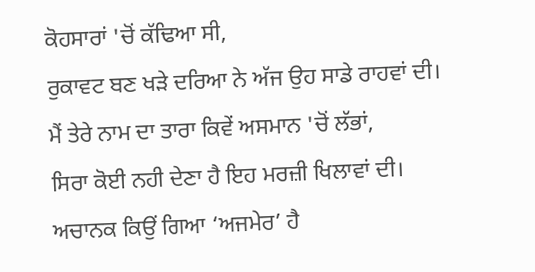ਕੋਹਸਾਰਾਂ 'ਚੋਂ ਕੱਢਿਆ ਸੀ,
ਰੁਕਾਵਟ ਬਣ ਖੜੇ ਦਰਿਆ ਨੇ ਅੱਜ ਉਹ ਸਾਡੇ ਰਾਹਵਾਂ ਦੀ।
ਮੈਂ ਤੇਰੇ ਨਾਮ ਦਾ ਤਾਰਾ ਕਿਵੇਂ ਅਸਮਾਨ 'ਚੋਂ ਲੱਭਾਂ,
ਸਿਰਾ ਕੋਈ ਨਹੀ ਦੇਣਾ ਹੈ ਇਹ ਮਰਜ਼ੀ ਖਿਲਾਵਾਂ ਦੀ।
ਅਚਾਨਕ ਕਿਉਂ ਗਿਆ ‘ਅਜਮੇਰ’ ਹੈ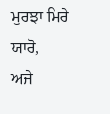ਮੁਰਝਾ ਮਿਰੇ ਯਾਰੋ,
ਅਜੇ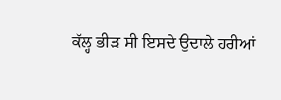ਕੱਲ੍ਹ ਭੀੜ ਸੀ ਇਸਦੇ ਉਦਾਲੇ ਹਰੀਆਂ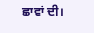ਛਾਵਾਂ ਦੀ।